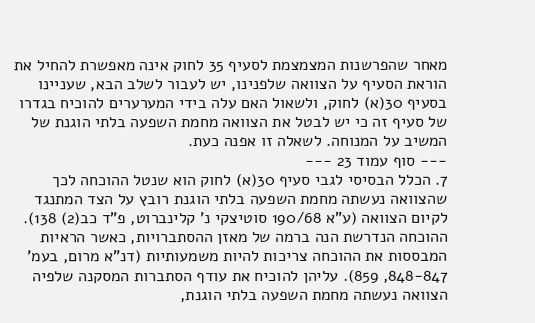מאחר שהפרשנות המצמצמת לסעיף 35 לחוק אינה מאפשרת להחיל את הוראת הסעיף על הצוואה שלפנינו, יש לעבור לשלב הבא, שעניינו בסעיף 30(א) לחוק, ולשאול האם עלה בידי המערערים להוכיח בגדרו של סעיף זה כי יש לבטל את הצוואה מחמת השפעה בלתי הוגנת של המשיב על המנוחה. לשאלה זו אפנה כעת.
--- סוף עמוד 23 ---
7. הכלל הבסיסי לגבי סעיף 30(א) לחוק הוא שנטל ההוכחה לכך שהצוואה נעשתה מחמת השפעה בלתי הוגנת רובץ על הצד המתנגד לקיום הצוואה (ע"א 190/68 סוטיצקי נ' קלינברוט, פ"ד כב(2) 138). ההוכחה הנדרשת הנה ברמה של מאזן ההסתברויות, כאשר הראיות המבססות את ההוכחה צריכות להיות משמעותיות (דנ"א מרום, בעמ' 848-847, 859). עליהן להוכיח את עודף הסתברות המסקנה שלפיה הצוואה נעשתה מחמת השפעה בלתי הוגנת,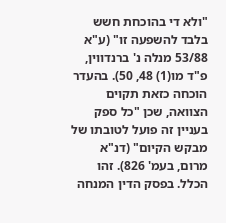"ולא די בהוכחת חשש בלבד להשפעה זו" (ע"א 53/88 מנלה נ' ברנדווין, פ"ד מו(1) 48, 50). בהעדר הוכחה כזאת תקוים הצוואה, שכן "כל ספק בעניין זה פועל לטובתו של מבקש הקיום" (דנ"א מרום, בעמ' 826). זהו הכלל. בפסק הדין המנחה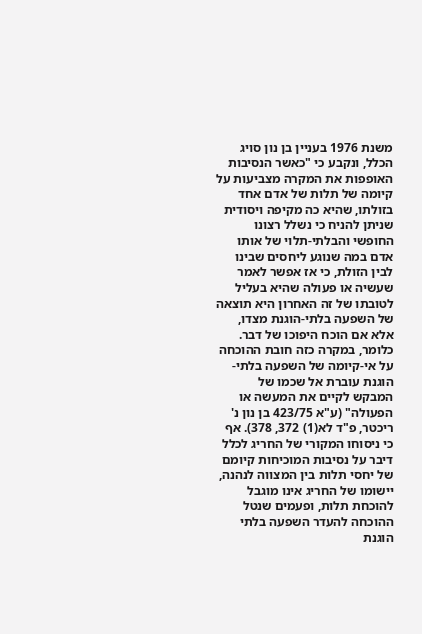משנת 1976 בעניין בן נון סויג הכלל, ונקבע כי "כאשר הנסיבות האופפות את המקרה מצביעות על קיומה של תלות של אדם אחד בזולתו, שהיא כה מקיפה ויסודית שניתן להניח כי נשלל רצונו החופשי והבלתי-תלוי של אותו אדם במה שנוגע ליחסים שבינו לבין הזולת, כי אז אפשר לאמר שעשיה או פעולה שהיא בעליל לטובתו של זה האחרון היא תוצאה של השפעה בלתי-הוגנת מצדו, אלא אם הוכח היפוכו של דבר. כלומר, במקרה כזה חובת ההוכחה על אי-קיומה של השפעה בלתי-הוגנת עוברת אל שכמו של המבקש לקיים את המעשה או הפעולה" (ע"א 423/75 בן נון נ' ריכטר, פ"ד לא(1) 372, 378). אף כי ניסוחו המקורי של החריג לכלל דיבר על נסיבות המוכיחות קיומם של יחסי תלות בין המצווה לנהנה, יישומו של החריג אינו מוגבל להוכחת תלות, ופעמים שנטל ההוכחה להעדר השפעה בלתי הוגנת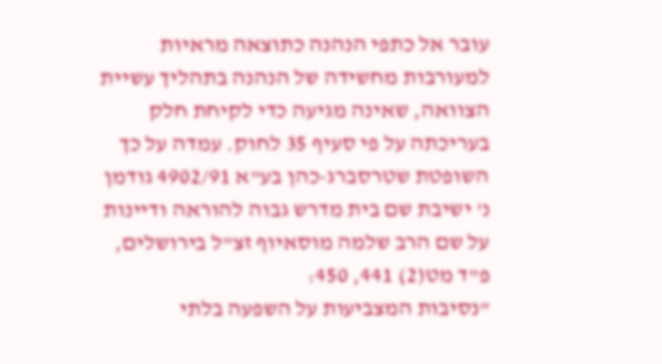עובר אל כתפי הנהנה כתוצאה מראיות למעורבות מחשידה של הנהנה בתהליך עשיית הצוואה, שאינה מגיעה כדי לקיחת חלק בעריכתה על פי סעיף 35 לחוק. עמדה על כך השופטת שטרסברג-כהן בע"א 4902/91 גודמן נ' ישיבת שם בית מדרש גבוה להוראה ודיינות על שם הרב שלמה מוסאיוף זצ"ל בירושלים, פ"ד מט(2) 441, 450:
"נסיבות המצביעות על השפעה בלתי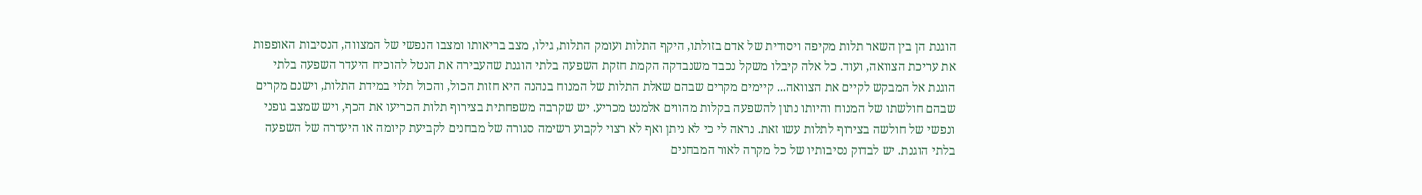הוגנת הן בין השאר תלות מקיפה ויסודית של אדם בזולתו, היקף התלות ועומק התלות, גילו, מצב בריאותו ומצבו הנפשי של המצווה, הנסיבות האופפות את עריכת הצוואה, ועוד. כל אלה קיבלו משקל נכבד משנבדקה הקמת חזקת השפעה בלתי הוגנת שהעבירה את הנטל להוכיח היעדר השפעה בלתי הוגנת אל המבקש לקיים את הצוואה... קיימים מקרים שבהם שאלת התלות של המנוח בנהנה היא חזות הכול, והכול תלוי במידת התלות, וישנם מקרים שבהם חולשתו של המנוח והיותו נתון להשפעה בקלות מהווים אלמנט מכריע. יש שקרבה משפחתית בצירוף תלות הכריעו את הכף, ויש שמצב גופני ונפשי של חולשה בצירוף לתלות עשו זאת. נראה לי כי לא ניתן ואף לא רצוי לקבוע רשימה סגורה של מבחנים לקביעת קיומה או היעדרה של השפעה בלתי הוגנת. יש לבדוק נסיבותיו של כל מקרה לאור המבחנים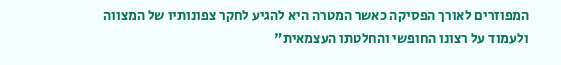המפוזרים לאורך הפסיקה כאשר המטרה היא להגיע לחקר צפונותיו של המצווה ולעמוד על רצונו החופשי והחלטתו העצמאית"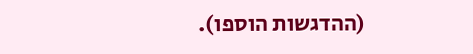(ההדגשות הוספו).